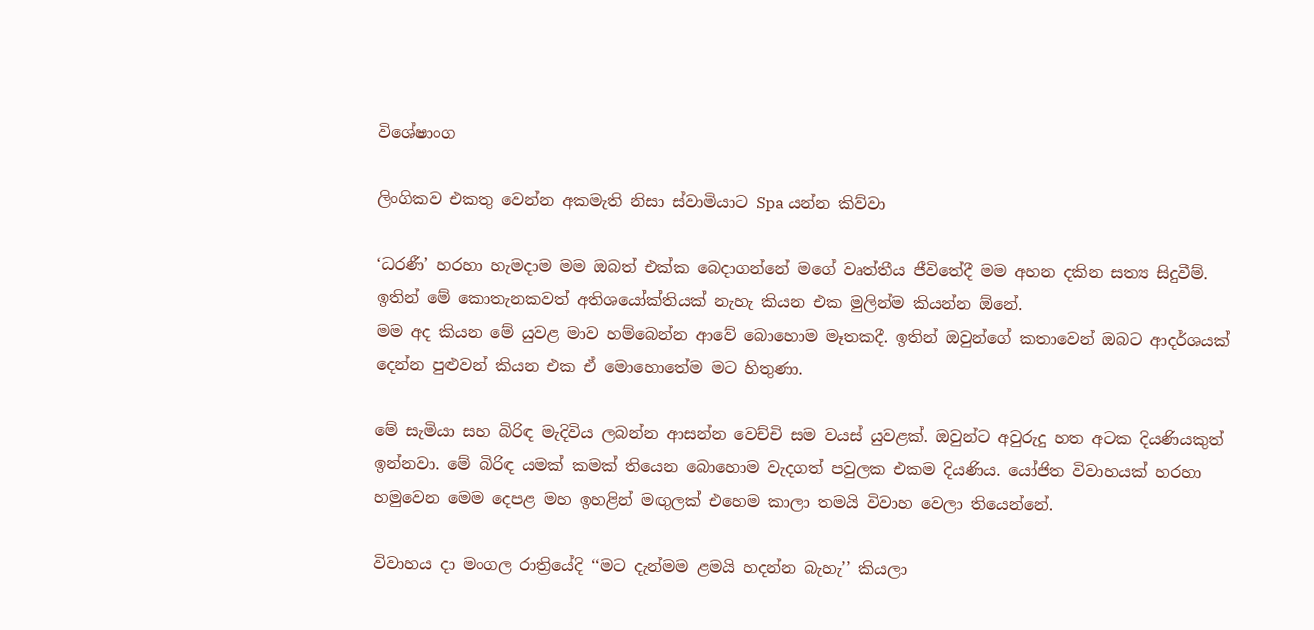විශේෂාංග

ලිංගිකව එකතු වෙන්න අකමැති නිසා ස්වාමියාට Spa යන්න කිව්වා

‘ධරණී’ හරහා හැමදාම මම ඔබත් එක්ක බෙදාගන්නේ මගේ වෘත්තීය ජීවිතේදී මම අහන දකින සත්‍ය සිදුවීම්. ඉතින් මේ කොතැනකවත් අතිශයෝක්තියක් නැහැ කියන එක මුලින්ම කියන්න ඕනේ.
මම අද කියන මේ යුවළ මාව හම්බෙන්න ආවේ බොහොම මෑතකදී. ඉතින් ඔවුන්ගේ කතාවෙන් ඔබට ආදර්ශයක් දෙන්න පුළුවන් කියන එක ඒ මොහොතේම මට හිතුණා.

මේ සැමියා සහ බිරිඳ මැදිවිය ලබන්න ආසන්න වෙච්චි සම වයස් යුවළක්. ඔවුන්ට අවුරුදු හත අටක දියණියකුත් ඉන්නවා. මේ බිරිඳ යමක් කමක් තියෙන බොහොම වැදගත් පවුලක එකම දියණිය. යෝජිත විවාහයක් හරහා හමුවෙන මෙම දෙපළ මහ ඉහළින් මඟුලක් එහෙම කාලා තමයි විවාහ වෙලා තියෙන්නේ.

විවාහය දා මංගල රාත්‍රියේදි ‘‘මට දැන්මම ළමයි හදන්න බැහැ’’ කියලා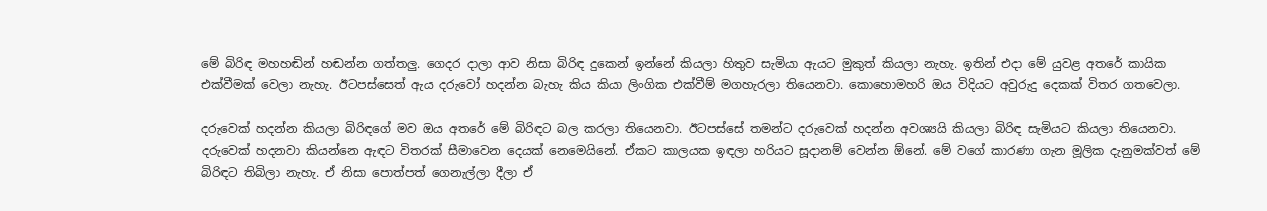මේ බිරිඳ මහහඬින් හඬන්න ගත්තලු. ගෙදර දාලා ආව නිසා බිරිඳ දුකෙන් ඉන්නේ කියලා හිතුව සැමියා ඇයට මුකුත් කියලා නැහැ. ඉතින් එදා මේ යුවළ අතරේ කායික එක්වීමක් වෙලා නැහැ. ඊටපස්සෙත් ඇය දරුවෝ හදන්න බැහැ කිය කියා ලිංගික එක්වීම් මගහැරලා තියෙනවා. කොහොමහරි ඔය විදියට අවුරුදු දෙකක් විතර ගතවෙලා.

දරුවෙක් හදන්න කියලා බිරිඳගේ මව ඔය අතරේ මේ බිරිඳට බල කරලා තියෙනවා. ඊටපස්සේ තමන්ට දරුවෙක් හදන්න අවශ්‍යයි කියලා බිරිඳ සැමියට කියලා තියෙනවා. දරුවෙක් හදනවා කියන්නෙ ඇඳට විතරක් සීමාවෙන දෙයක් නෙමෙයිනේ. ඒකට කාලයක ඉඳලා හරියට සූදානම් වෙන්න ඕනේ. මේ වගේ කාරණා ගැන මූලික දැනුමක්වත් මේ බිරිඳට තිබිලා නැහැ. ඒ නිසා පොත්පත් ගෙනැල්ලා දීලා ඒ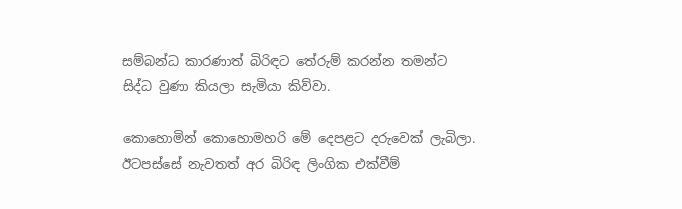සම්බන්ධ කාරණාත් බිරිඳට තේරුම් කරන්න තමන්ට සිද්ධ වුණා කියලා සැමියා කිව්වා.

කොහොමින් කොහොමහරි මේ දෙපළට දරුවෙක් ලැබිලා. ඊටපස්සේ නැවතත් අර බිරිඳ ලිංගික එක්වීම්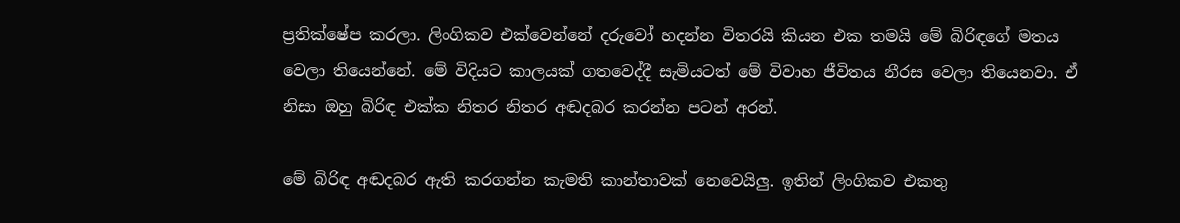ප්‍රතික්ෂේප කරලා. ලිංගිකව එක්වෙන්නේ දරුවෝ හදන්න විතරයි කියන එක තමයි මේ බිරිඳගේ මතය වෙලා තියෙන්නේ. මේ විදියට කාලයක් ගතවෙද්දී සැමියටත් මේ විවාහ ජීවිතය නීරස වෙලා තියෙනවා. ඒ නිසා ඔහු බිරිඳ එක්ක නිතර නිතර අඬදබර කරන්න පටන් අරන්.

මේ බිරිඳ අඬදබර ඇති කරගන්න කැමති කාන්තාවක් නෙවෙයිලු. ඉතින් ලිංගිකව එකතු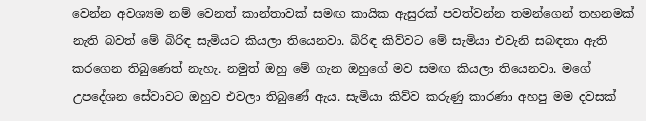වෙන්න අවශ්‍යම නම් වෙනත් කාන්තාවක් සමඟ කායික ඇසුරක් පවත්වන්න තමන්ගෙන් තහනමක් නැති බවත් මේ බිරිඳ සැමියට කියලා තියෙනවා. බිරිඳ කිව්වට මේ සැමියා එවැනි සබඳතා ඇති කරගෙන තිබුණෙත් නැහැ. නමුත් ඔහු මේ ගැන ඔහුගේ මව සමඟ කියලා තියෙනවා. මගේ උපදේශන සේවාවට ඔහුව එවලා තිබු‍ණේ ඇය. සැමියා කිව්ව කරුණු කාරණා අහපු මම දවසක්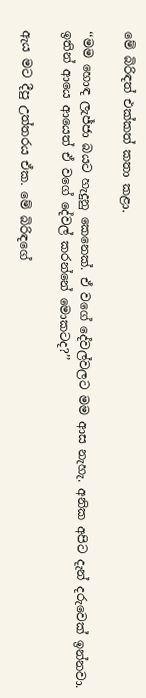මේ බිරිඳත් එක්කත් කතා කළා.

‘‘මම හොඳ ලැජ්ජා බයට හැදුනු කෙනෙක්. ඒ වගේ දේවල්වලට මම ආස නැහැ. අනික අපිට දැන් දරුවෙක් ඉන්නවා. ඉතින් ආයෙ ආයෙත් ඒ වගේ දේවල් කරන්නේ මොකටද?’’

ඇය මට දීපු උත්තරය ඒක. මේ බිරිඳගේ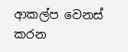ආකල්ප වෙනස් කරන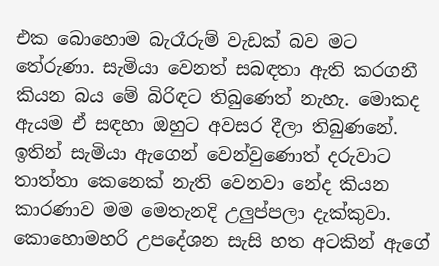එක බොහොම බැරෑරුම් වැඩක් බව මට තේරුණා. සැමියා වෙනත් සබඳතා ඇති කරගනී කියන බය මේ බිරිඳට තිබුණෙත් නැහැ. මොකද ඇයම ඒ සඳහා ඔහුට අවසර දීලා තිබුණනේ. ඉතින් සැමියා ඇගෙන් වෙන්වුණොත් දරුවාට තාත්තා කෙනෙක් නැති වෙනවා නේද කියන කාරණාව මම මෙතැනදි උලුප්පලා දැක්කුවා. කොහොමහරි උපදේශන සැසි හත අටකින් ඇගේ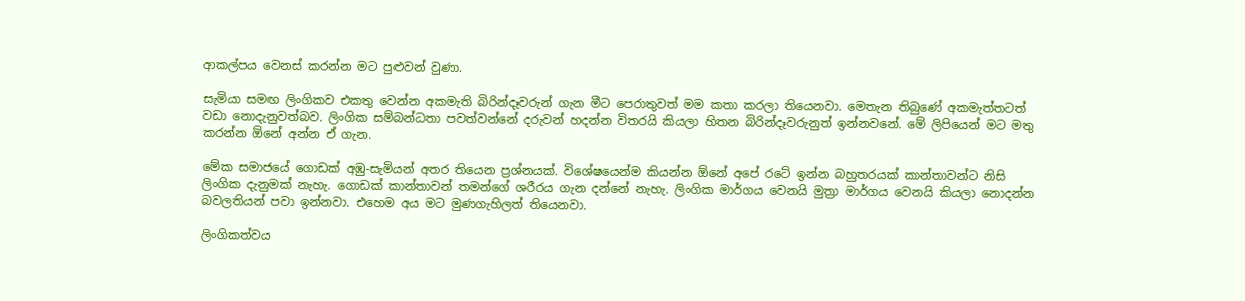ආකල්පය වෙනස් කරන්න මට පුළුවන් වුණා.

සැමියා සමඟ ලිංගිකව එකතු වෙන්න අකමැති බිරින්දෑවරුන් ගැන මීට පෙරාතුවත් මම කතා කරලා තියෙනවා. මෙතැන තිබුණේ අකමැත්තටත් වඩා නොදැනුවත්බව. ලිංගික සම්බන්ධතා පවත්වන්නේ දරුවන් හදන්න විතරයි කියලා හිතන බිරින්දෑවරුනුත් ඉන්නවනේ. මේ ලිපියෙන් මට මතු කරන්න ඕනේ අන්න ඒ ගැන.

මේක සමාජයේ ගොඩක් අඹු-සැමියන් අතර තියෙන ප්‍රශ්නයක්. වි‍ශේෂයෙන්ම කියන්න ඕනේ අපේ රටේ ඉන්න බහුතරයක් කාන්තාවන්ට නිසි ලිංගික දැනුමක් නැහැ. ගොඩක් කාන්තාවන් තමන්ගේ ශරීරය ගැන දන්නේ නැහැ. ලිංගික මාර්ගය වෙනයි මුත්‍රා මාර්ගය වෙනයි කියලා නොදන්න බවලතියන් පවා ඉන්නවා. එහෙම අය මට මුණගැහිලත් තියෙනවා.

ලිංගිකත්වය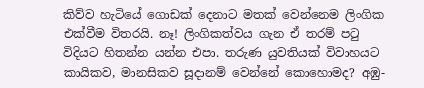කිව්ව හැටියේ ගොඩක් දෙනාට මතක් වෙන්නෙම ලිංගික එක්වීම විතරයි. නෑ! ලිංගිකත්වය ගැන ඒ තරම් පටු විදියට හිතන්න යන්න එපා. තරුණ යුවතියක් විවාහයට කායිකව, මානසිකව සූදානම් වෙන්නේ කොහොමද? අඹු-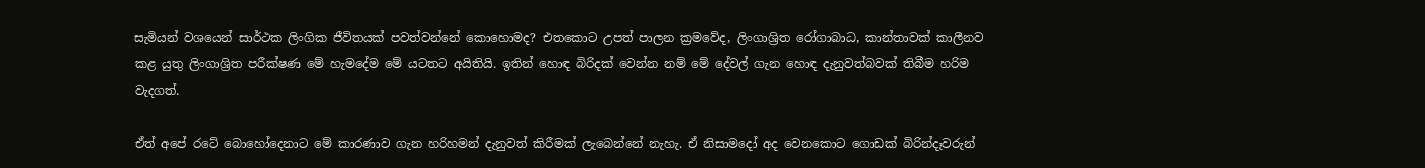සැමියන් වශයෙන් සාර්ථක ලිංගික ජීවිතයක් පවත්වන්නේ කොහොමද? එතකොට උපත් පාලන ක්‍රමවේද, ලිංගාශ්‍රිත රෝගාබාධ, කාන්තාවක් කාලීනව කළ යුතු ලිංගාශ්‍රිත පරීක්ෂණ මේ හැමදේම මේ යටතට අයිතියි. ඉතින් හොඳ බිරිදක් වෙන්න නම් මේ දේවල් ගැන හොඳ දැනුවත්බවක් තිබීම හරිම වැදගත්.

ඒත් අපේ රටේ බොහෝදෙනාට මේ කාරණාව ගැන හරිහමන් දැනුවත් කිරීමක් ලැබෙන්නේ නැහැ. ඒ නිසාමදෝ අද වෙනකොට ගොඩක් බිරින්දෑවරුන්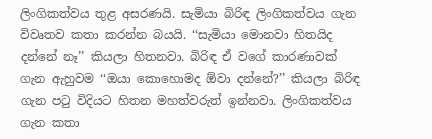ලිංගිකත්වය තුළ අසරණයි. සැමියා බිරිඳ ලිංගිකත්වය ගැන විවෘතව කතා කරන්න බයයි. ‘‘සැමියා මොනවා හිතයිද දන්නේ නෑ’’ කියලා හිතනවා. බිරිඳ ඒ වගේ කාරණාවක් ගැන ඇහුවම ‘‘ඔයා කොහොමද ඕවා දන්නේ?’’ කියලා බිරිඳ ගැන පටු විදියට හිතන මහත්වරුත් ඉන්නවා. ලිංගිකත්වය ගැන කතා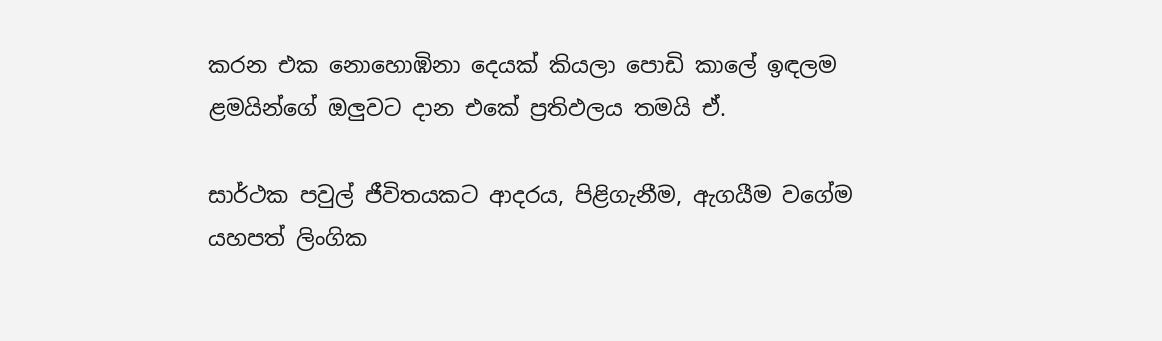කරන එක නොහොඹිනා දෙයක් කියලා පොඩි කාලේ ඉඳලම ළමයින්ගේ ඔලුවට දාන එකේ ප්‍රතිඵලය තමයි ඒ.

සාර්ථක පවුල් ජීවිතයකට ආදරය, පිළිගැනීම, ඇගයීම වගේම යහපත් ලිංගික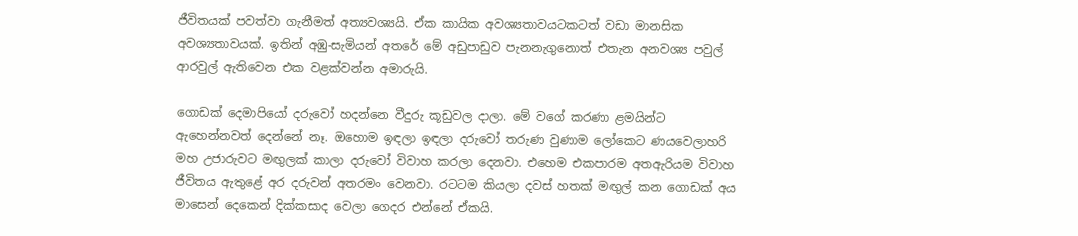ජීවිතයක් පවත්වා ගැනීමත් අත්‍යවශ්‍යයි. ඒක කායික අවශ්‍යතාවයටකටත් වඩා මානසික අවශ්‍යතාවයක්. ඉතින් අඹු-සැමියන් අතරේ මේ අඩුපාඩුව පැනනැගුනොත් එතැන අනවශ්‍ය පවුල් ආරවුල් ඇතිවෙන එක වළක්වන්න අමාරුයි.

ගොඩක් දෙමාපියෝ දරුවෝ හදන්නෙ වීදුරු කූඩුවල දාලා. මේ වගේ කරණා ළමයින්ට ඇහෙන්නවත් දෙන්නේ නෑ. ඔහොම ඉඳලා ඉඳලා දරුවෝ තරුණ වුණාම ලෝකෙට ණයවෙලාහරි මහ උජාරුවට මඟුලක් කාලා දරුවෝ විවාහ කරලා දෙනවා. එහෙම එකපාරම අතඇරියම විවාහ ජීවිතය ඇතු‍ළේ අර දරුවන් අතරමං වෙනවා. රටටම කියලා දවස් හතක් මඟුල් කන ගොඩක් අය මාසෙන් දෙකෙන් දික්කසාද වෙලා ගෙදර එන්නේ ඒකයි.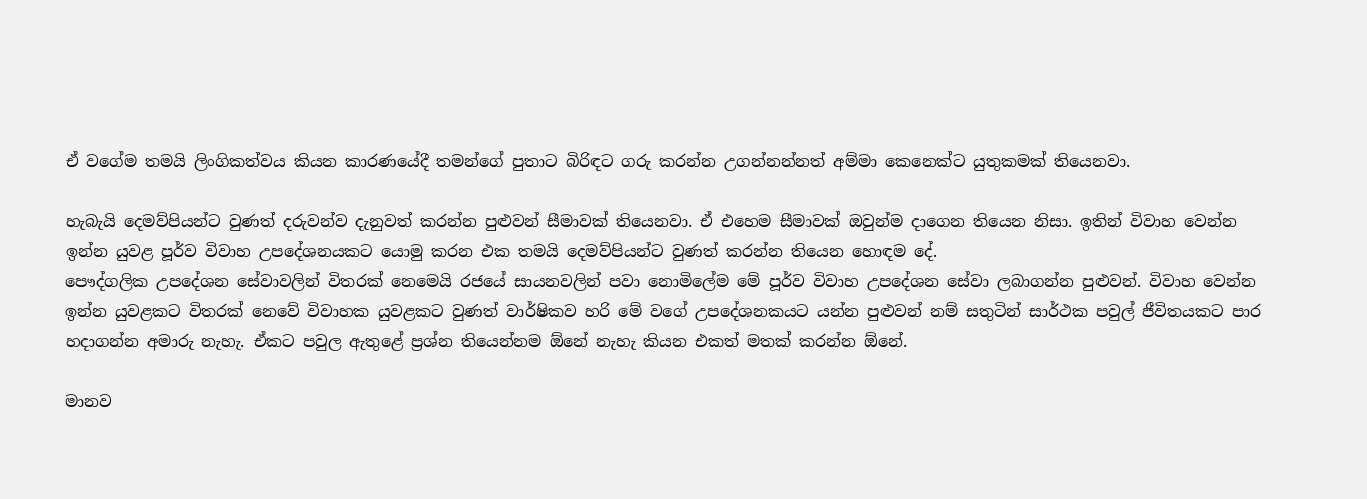ඒ වගේම තමයි ලිංගිකත්වය කියන කාරණයේදී තමන්ගේ පුතාට බිරිඳට ගරු කරන්න උගන්නන්නත් අම්මා කෙනෙක්ට යුතුකමක් තියෙනවා.

හැබැයි දෙමව්පියන්ට වුණත් දරුවන්ව දැනුවත් කරන්න පුළුවන් සීමාවක් තියෙනවා. ඒ එහෙම සීමාවක් ඔවුන්ම දාගෙන තියෙන නිසා. ඉතින් විවාහ වෙන්න ඉන්න යුවළ පූර්ව විවාහ උපදේශනයකට යොමු කරන එක තමයි දෙමව්පියන්ට වුණත් කරන්න තියෙන හොඳම දේ.
පෞද්ගලික උපදේශන සේවාවලින් විතරක් නෙමෙයි රජයේ සායනවලින් පවා නොමිලේම මේ පූර්ව විවාහ උපදේශන සේවා ලබාගන්න පුළුවන්. විවාහ වෙන්න ඉන්න යුවළකට විතරක් නෙවේ විවාහක යුවළකට වුණත් වාර්ෂිකව හරි මේ වගේ උපදේශනකයට යන්න පුළුවන් නම් සතුටින් සාර්ථක පවුල් ජීවිතයකට පාර හදාගන්න අමාරු නැහැ. ඒකට පවුල ඇතුළේ ප්‍රශ්න තියෙන්නම ඕනේ නැහැ කියන එකත් මතක් කරන්න ඕනේ.

මානව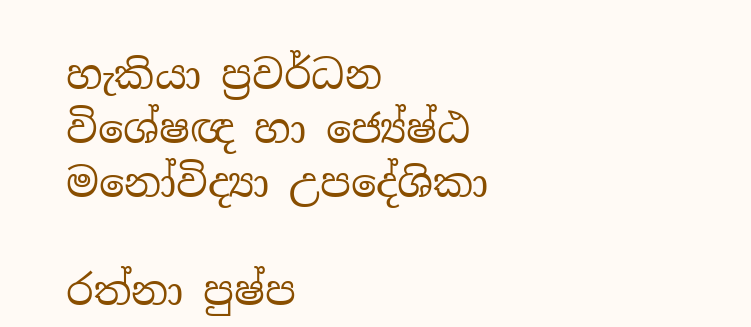හැකියා ප්‍රවර්ධන විශේෂඥ හා ජ්‍යේෂ්ඨ මනෝවිද්‍යා උපදේශිකා

රත්නා පුෂ්ප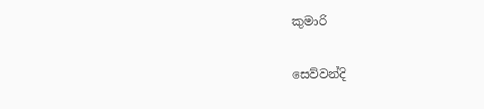කුමාරි

සෙව්වන්දි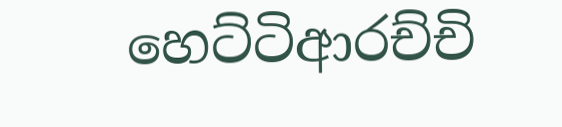හෙට්ටිආරච්චි